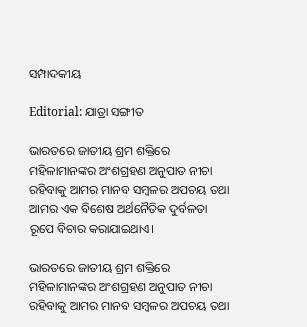ସମ୍ପାଦକୀୟ

Editorial: ଯାତ୍ରା ସଙ୍ଗୀତ

ଭାରତରେ ଜାତୀୟ ଶ୍ରମ ଶକ୍ତିରେ ମହିଳାମାନଙ୍କର ଅଂଶଗ୍ରହଣ ଅନୁପାତ ନୀଚା ରହିବାକୁ ଆମର ମାନବ ସମ୍ବଳର ଅପଚୟ ତଥା ଆମର ଏକ ବିଶେଷ ଅର୍ଥନୈତିକ ଦୁର୍ବଳତା ରୂପେ ବିଚାର କରାଯାଇଥାଏ।

ଭାରତରେ ଜାତୀୟ ଶ୍ରମ ଶକ୍ତିରେ ମହିଳାମାନଙ୍କର ଅଂଶଗ୍ରହଣ ଅନୁପାତ ନୀଚା ରହିବାକୁ ଆମର ମାନବ ସମ୍ବଳର ଅପଚୟ ତଥା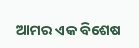ଆମର ଏକ ବିଶେଷ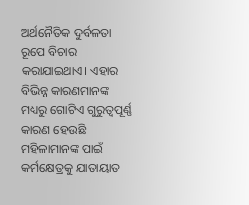ଅର୍ଥନୈତିକ ଦୁର୍ବଳତା ରୂପେ ବିଚାର କରାଯାଇଥାଏ। ଏହାର ବିଭିନ୍ନ କାରଣମାନଙ୍କ ମଧ୍ୟରୁ ଗୋଟିଏ ଗୁରୁତ୍ବପୂର୍ଣ୍ଣ କାରଣ ହେଉଛି ମହିଳାମାନଙ୍କ ପାଇଁ କର୍ମକ୍ଷେତ୍ରକୁ ଯାତାୟାତ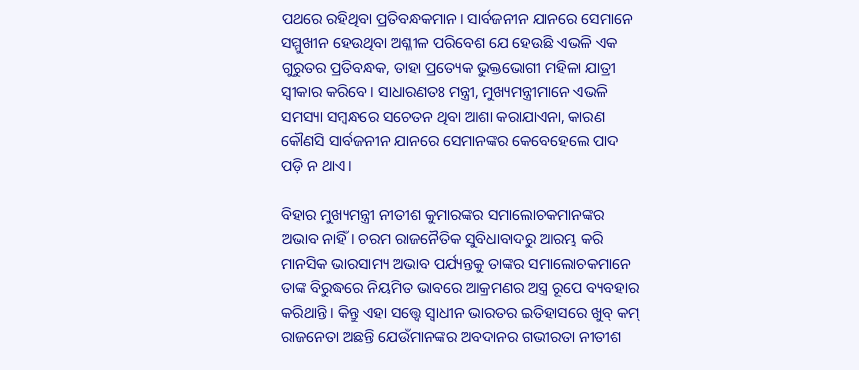ପଥରେ ରହିଥିବା ପ୍ରତିବନ୍ଧକମାନ। ସାର୍ବଜନୀନ ଯାନରେ ସେମାନେ ସମ୍ମୁଖୀନ ହେଉଥିବା ଅଶ୍ଳୀଳ ପରିବେଶ ଯେ ହେଉଛି ଏଭଳି ଏକ ଗୁରୁତର ପ୍ରତିବନ୍ଧକ, ତାହା ପ୍ରତ୍ୟେକ ଭୁକ୍ତଭୋଗୀ ମହିଳା ଯାତ୍ରୀ ସ୍ବୀକାର କରିବେ। ସାଧାରଣତଃ ମନ୍ତ୍ରୀ, ମୁଖ୍ୟମନ୍ତ୍ରୀମାନେ ଏଭଳି ସମସ୍ୟା ସମ୍ବନ୍ଧରେ ସଚେତନ ଥିବା ଆଶା କରାଯାଏନା, କାରଣ କୌଣସି ସାର୍ବଜନୀନ ଯାନରେ ସେମାନଙ୍କର କେବେହେଲେ ପାଦ ପଡ଼ି ନ ଥାଏ।

ବିହାର ମୁଖ୍ୟମନ୍ତ୍ରୀ ନୀତୀଶ କୁମାରଙ୍କର ସମାଲୋଚକମାନଙ୍କର ଅଭାବ ନାହିଁ। ଚରମ ରାଜନୈତିକ ସୁବିଧାବାଦରୁ ଆରମ୍ଭ କରି ମାନସିକ ଭାରସାମ୍ୟ ଅଭାବ ପର୍ଯ୍ୟନ୍ତକୁ ତାଙ୍କର ସମାଲୋଚକମାନେ ତାଙ୍କ ବିରୁଦ୍ଧରେ ନିୟମିତ ଭାବରେ ଆକ୍ରମଣର ଅସ୍ତ୍ର ରୂପେ ବ୍ୟବହାର କରିଥାନ୍ତି। କିନ୍ତୁ ଏହା ସତ୍ତ୍ବେ ସ୍ବାଧୀନ ଭାରତର ଇତିହାସରେ ଖୁବ୍ କମ୍ ରାଜନେତା ଅଛନ୍ତି ଯେଉଁମାନଙ୍କର ଅବଦାନର ଗଭୀରତା ନୀତୀଶ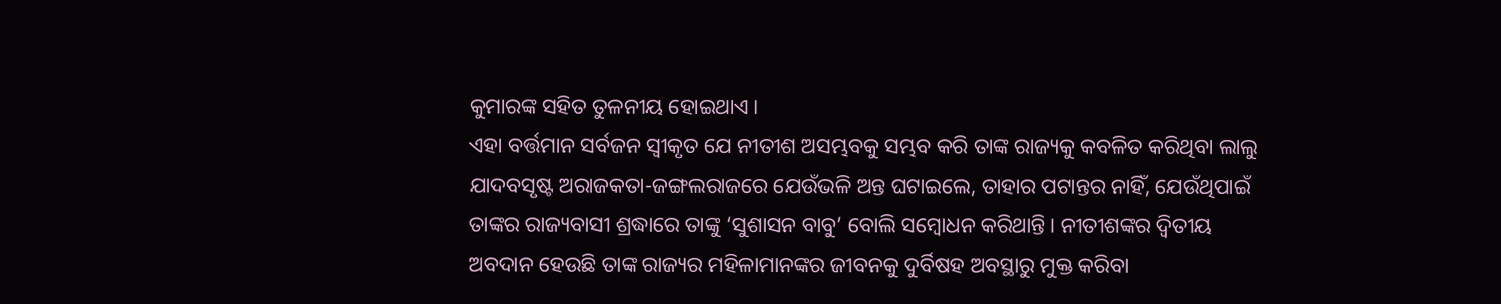କୁମାରଙ୍କ ସହିତ ତୁଳନୀୟ ହୋଇଥାଏ।
ଏହା ବର୍ତ୍ତମାନ ସର୍ବଜନ ସ୍ବୀକୃତ ଯେ ନୀତୀଶ ଅସମ୍ଭବକୁ ସମ୍ଭବ କରି ତାଙ୍କ ରାଜ୍ୟକୁ କବଳିତ କରିଥିବା ଲାଲୁ ଯାଦବସୃଷ୍ଟ ଅରାଜକତା-ଜଙ୍ଗଲରାଜରେ ଯେଉଁଭଳି ଅନ୍ତ ଘଟାଇଲେ, ତାହାର ପଟାନ୍ତର ନାହିଁ, ଯେଉଁଥିପାଇଁ ତାଙ୍କର ରାଜ୍ୟବାସୀ ଶ୍ରଦ୍ଧାରେ ତାଙ୍କୁ ‘ସୁଶାସନ ବାବୁ’ ବୋଲି ସମ୍ବୋଧନ କରିଥାନ୍ତି। ନୀତୀଶଙ୍କର ଦ୍ବିତୀୟ ଅବଦାନ ହେଉଛି ତାଙ୍କ ରାଜ୍ୟର ମହିଳାମାନଙ୍କର ଜୀବନକୁ ଦୁର୍ବିଷହ ଅବସ୍ଥାରୁ ମୁକ୍ତ କରିବା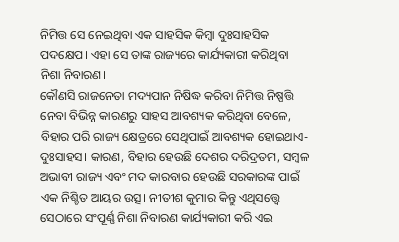ନିମିତ୍ତ ସେ ନେଇଥିବା ଏକ ସାହସିକ କିମ୍ବା ଦୁଃସାହସିକ ପଦକ୍ଷେପ। ଏହା ସେ ତାଙ୍କ ରାଜ୍ୟରେ କାର୍ଯ୍ୟକାରୀ କରିଥିବା ନିଶା ନିବାରଣ।
କୌଣସି ରାଜନେତା ମଦ୍ୟପାନ ନିଷିଦ୍ଧ କରିବା ନିମିତ୍ତ ନିଷ୍ପତ୍ତି ନେବା ବିଭିନ୍ନ କାରଣରୁ ସାହସ ଆବଶ୍ୟକ କରିଥିବା ବେଳେ, ବିହାର ପରି ରାଜ୍ୟ କ୍ଷେତ୍ରରେ ସେଥିପାଇଁ ଆବଶ୍ୟକ ହୋଇଥାଏ- ଦୁଃସାହସ। କାରଣ, ବିହାର ହେଉଛି ଦେଶର ଦରିଦ୍ରତମ, ସମ୍ବଳ ଅଭାବୀ ରାଜ୍ୟ ଏବଂ ମଦ କାରବାର ହେଉଛି ସରକାରଙ୍କ ପାଇଁ ଏକ ନିଶ୍ଚିତ ଆୟର ଉତ୍ସ। ନୀତୀଶ କୁମାର କିନ୍ତୁ ଏଥିସତ୍ତ୍ବେ ସେଠାରେ ସଂପୂର୍ଣ୍ଣ ନିଶା ନିବାରଣ କାର୍ଯ୍ୟକାରୀ କରି ଏଇ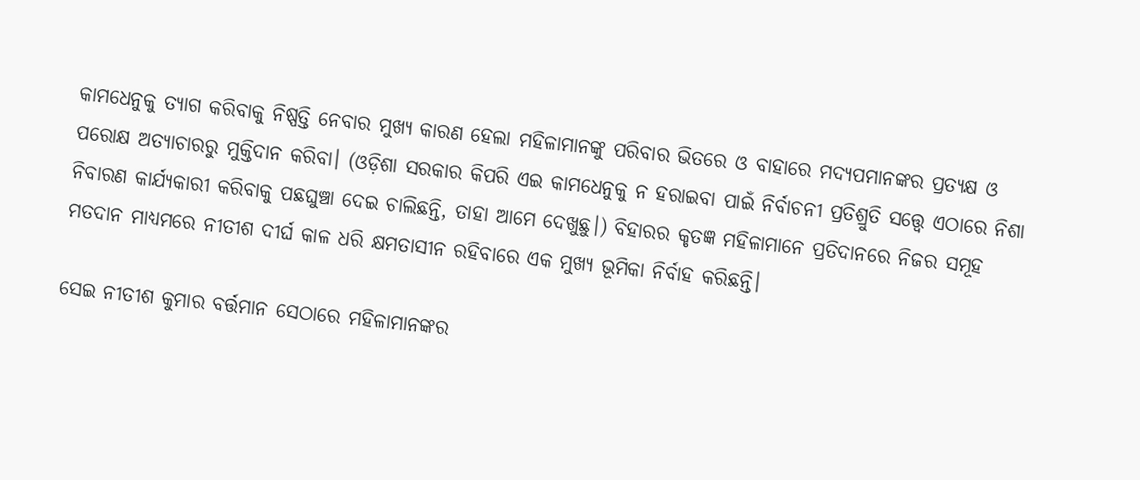କାମଧେନୁକୁ ତ୍ୟାଗ କରିବାକୁ ନିଷ୍ପତ୍ତି ନେବାର ମୁଖ୍ୟ କାରଣ ହେଲା ମହିଳାମାନଙ୍କୁ ପରିବାର ଭିତରେ ଓ ବାହାରେ ମଦ୍ୟପମାନଙ୍କର ପ୍ରତ୍ୟକ୍ଷ ଓ ପରୋକ୍ଷ ଅତ୍ୟାଚାରରୁ ମୁକ୍ତିଦାନ କରିବା। (ଓଡ଼ିଶା ସରକାର କିପରି ଏଇ କାମଧେନୁକୁ ନ ହରାଇବା ପାଇଁ ନିର୍ବାଚନୀ ପ୍ରତିଶ୍ରୁତି ସତ୍ତ୍ବେ ଏଠାରେ ନିଶା ନିବାରଣ କାର୍ଯ୍ୟକାରୀ କରିବାକୁ ପଛଘୁଞ୍ଚା ଦେଇ ଚାଲିଛନ୍ତି, ତାହା ଆମେ ଦେଖୁଛୁ।) ବିହାରର କୃତଜ୍ଞ ମହିଳାମାନେ ପ୍ରତିଦାନରେ ନିଜର ସମୂହ ମତଦାନ ମାଧ୍ୟମରେ ନୀତୀଶ ଦୀର୍ଘ କାଳ ଧରି କ୍ଷମତାସୀନ ରହିବାରେ ଏକ ମୁଖ୍ୟ ଭୂମିକା ନିର୍ବାହ କରିଛନ୍ତି।

ସେଇ ନୀତୀଶ କୁମାର ବର୍ତ୍ତମାନ ସେଠାରେ ମହିଳାମାନଙ୍କର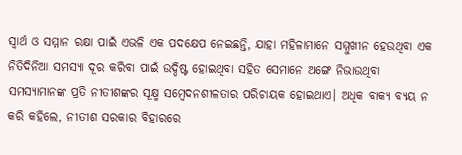ସ୍ବାର୍ଥ ଓ ସମ୍ମାନ ରକ୍ଷା ପାଇଁ ଏଭଳି ଏକ ପଦକ୍ଷେପ ନେଇଛନ୍ତି, ଯାହା ମହିଳାମାନେ ସମ୍ମୁଖୀନ ହେଉଥିବା ଏକ ନିତିଦିନିଆ ସମସ୍ୟା ଦୂର କରିବା ପାଇଁ ଉଦ୍ଦିଷ୍ଟ ହୋଇଥିବା ସହିତ ସେମାନେ ଅଙ୍ଗେ ନିଭାଉଥିବା ସମସ୍ୟାମାନଙ୍କ ପ୍ରତି ନୀତୀଶଙ୍କର ସୂକ୍ଷ୍ମ ସମ୍ବେଦନଶୀଳତାର ପରିଚାୟକ ହୋଇଥାଏ। ଅଧିକ ବାକ୍ୟ ବ୍ୟୟ ନ କରି କହିଲେ, ନୀତୀଶ ସରକାର ବିହାରରେ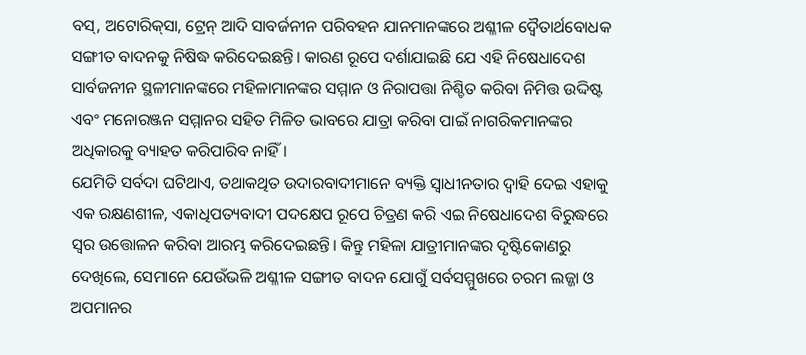ବସ୍, ଅଟୋରିକ୍‌ସା, ଟ୍ରେନ୍ ଆଦି ସାବର୍ଜନୀନ ପରିବହନ ଯାନମାନଙ୍କରେ ଅଶ୍ଳୀଳ ଦ୍ବୈତାର୍ଥବୋଧକ ସଙ୍ଗୀତ ବାଦନକୁ ନିଷିଦ୍ଧ କରିଦେଇଛନ୍ତି। କାରଣ ରୂପେ ଦର୍ଶାଯାଇଛି ଯେ ଏହି ନିଷେଧାଦେଶ ସାର୍ବଜନୀନ ସ୍ଥଳୀମାନଙ୍କରେ ମହିଳାମାନଙ୍କର ସମ୍ମାନ ଓ ନିରାପତ୍ତା ନିଶ୍ଚିତ କରିବା ନିମିତ୍ତ ଉଦ୍ଦିଷ୍ଟ ଏବଂ ମନୋରଞ୍ଜନ ସମ୍ମାନର ସହିତ ମିଳିତ ଭାବରେ ଯାତ୍ରା କରିବା ପାଇଁ ନାଗରିକମାନଙ୍କର ଅଧିକାରକୁ ବ୍ୟାହତ କରିପାରିବ ନାହିଁ।
ଯେମିତି ସର୍ବଦା ଘଟିଥାଏ, ତଥାକଥିତ ଉଦାରବାଦୀମାନେ ବ୍ୟକ୍ତି ସ୍ବାଧୀନତାର ଦ୍ବାହି ଦେଇ ଏହାକୁ ଏକ ରକ୍ଷଣଶୀଳ, ଏକାଧିପତ୍ୟବାଦୀ ପଦକ୍ଷେପ ରୂପେ ଚିତ୍ରଣ କରି ଏଇ ନିଷେଧାଦେଶ ବିରୁଦ୍ଧରେ ସ୍ବର ଉତ୍ତୋଳନ କରିବା ଆରମ୍ଭ କରିଦେଇଛନ୍ତି। କିନ୍ତୁ ମହିଳା ଯାତ୍ରୀମାନଙ୍କର ଦୃଷ୍ଟିକୋଣରୁ ଦେଖିଲେ, ସେମାନେ ଯେଉଁଭଳି ଅଶ୍ଳୀଳ ସଙ୍ଗୀତ ବାଦନ ଯୋଗୁଁ ସର୍ବସମ୍ମୁଖରେ ଚରମ ଲଜ୍ଜା ଓ ଅପମାନର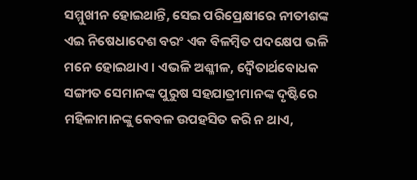ସମ୍ମୁଖୀନ ହୋଇଥାନ୍ତି, ସେଇ ପରିପ୍ରେକ୍ଷୀରେ ନୀତୀଶଙ୍କ ଏଇ ନିଷେଧାଦେଶ ବରଂ ଏକ ବିଳମ୍ବିତ ପଦକ୍ଷେପ ଭଳି ମନେ ହୋଇଥାଏ। ଏଭଳି ଅଶ୍ଳୀଳ, ଦ୍ବୈତାର୍ଥବୋଧକ ସଙ୍ଗୀତ ସେମାନଙ୍କ ପୁରୁଷ ସହଯାତ୍ରୀମାନଙ୍କ ଦୃଷ୍ଟିରେ ମହିଳାମାନଙ୍କୁ କେବଳ ଉପହସିତ କରି ନ ଥାଏ,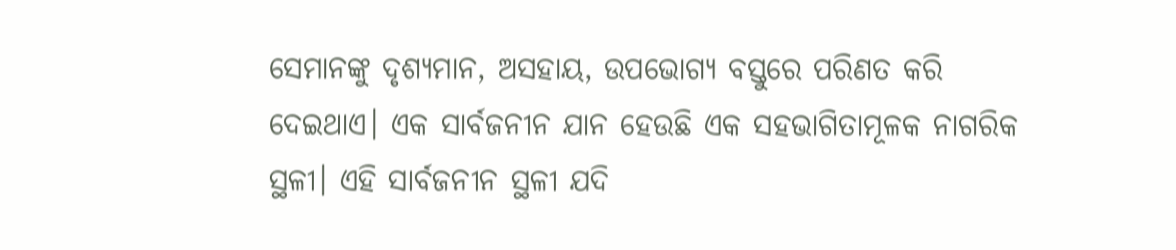ସେମାନଙ୍କୁ ଦୃଶ୍ୟମାନ, ଅସହାୟ, ଉପଭୋଗ୍ୟ ବସ୍ତୁରେ ପରିଣତ କରି ଦେଇଥାଏ। ଏକ ସାର୍ବଜନୀନ ଯାନ ହେଉଛି ଏକ ସହଭାଗିତାମୂଳକ ନାଗରିକ ସ୍ଥଳୀ। ଏହି ସାର୍ବଜନୀନ ସ୍ଥଳୀ ଯଦି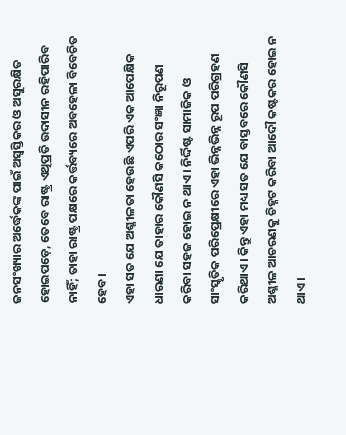ଜନସଂଖ୍ୟାର ଅର୍ଦ୍ଧେକଙ୍କ ପାଇଁ ଅସ୍ବସ୍ତିକର ଓ ଅସୁରକ୍ଷିତ ହୋଇପଡ଼େ, ତେବେ ରାଷ୍ଟ୍ର ଏଥିପ୍ରତି ଉଦାସୀନ ରହିପାରିବ ନାହିଁ; ତାହା ରାଷ୍ଟ୍ର ପକ୍ଷରେ କର୍ତ୍ତବ୍ୟରେ ଅବହେଳା ବିବେଚିତ ହେବ।
ଏହା ସତ ଯେ ଅଶ୍ଳୀଳତା ହେଉଛି ଏପରି ଏକ ଆପେକ୍ଷିକ ଧାରଣା ଯେ ତାହାର କୌଣସି କଠୋର ସଂଜ୍ଞା ନିରୂପଣ କରିବା ସହଜ ହୋଇ ନ ଥାଏ। ନିର୍ଦ୍ଦିଷ୍ଟ ସାମାଜିକ ଓ ସାଂସ୍କୃତିକ ପରିପ୍ରେକ୍ଷୀରେ ଏହା ଭିନ୍ନଭିନ୍ନ ରୂପ ପରିଗ୍ରହଣ କରିଥାଏ। କିନ୍ତୁ ଏହା ମଧ୍ୟ ସତ ଯେ ବାସ୍ତବରେ କୌଣସି ଅଶ୍ଳୀଳ ଆଚରଣକୁ ଚିହ୍ନଟ କରିବା ଆଦୌ କଷ୍ଟକର ହୋଇ ନ ଥାଏ।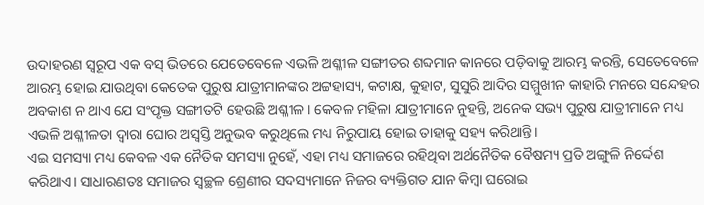ଉଦାହରଣ ସ୍ବରୂପ ଏକ ବସ୍ ଭିତରେ ଯେତେବେଳେ ଏଭଳି ଅଶ୍ଳୀଳ ସଙ୍ଗୀତର ଶବ୍ଦମାନ କାନରେ ପଡ଼ିବାକୁ ଆରମ୍ଭ କରନ୍ତି, ସେତେବେଳେ ଆରମ୍ଭ ହୋଇ ଯାଉଥିବା କେତେକ ପୁରୁଷ ଯାତ୍ରୀମାନଙ୍କର ଅଟ୍ଟହାସ୍ୟ, କଟାକ୍ଷ, କୁହାଟ, ସୁସୁରି ଆଦିର ସମ୍ମୁଖୀନ କାହାରି ମନରେ ସନ୍ଦେହର ଅବକାଶ ନ ଥାଏ ଯେ ସଂପୃକ୍ତ ସଙ୍ଗୀତଟି ହେଉଛି ଅଶ୍ଳୀଳ। କେବଳ ମହିଳା ଯାତ୍ରୀମାନେ ନୁହନ୍ତି, ଅନେକ ସଭ୍ୟ ପୁରୁଷ ଯାତ୍ରୀମାନେ ମଧ୍ୟ ଏଭଳି ଅଶ୍ଳୀଳତା ଦ୍ବାରା ଘୋର ଅସ୍ବସ୍ତି ଅନୁଭବ କରୁଥିଲେ ମଧ୍ୟ ନିରୁପାୟ ହୋଇ ତାହାକୁ ସହ୍ୟ କରିଥାନ୍ତି।
ଏଇ ସମସ୍ୟା ମଧ୍ୟ କେବଳ ଏକ ନୈତିକ ସମସ୍ୟା ନୁହେଁ, ଏହା ମଧ୍ୟ ସମାଜରେ ରହିଥିବା ଅର୍ଥନୈତିକ ବୈଷମ୍ୟ ପ୍ରତି ଅଙ୍ଗୁଳି ନିର୍ଦ୍ଦେଶ କରିଥାଏ। ସାଧାରଣତଃ ସମାଜର ସ୍ବଚ୍ଛଳ ଶ୍ରେଣୀର ସଦସ୍ୟମାନେ ନିଜର ବ୍ୟକ୍ତିଗତ ଯାନ କିମ୍ବା ଘରୋଇ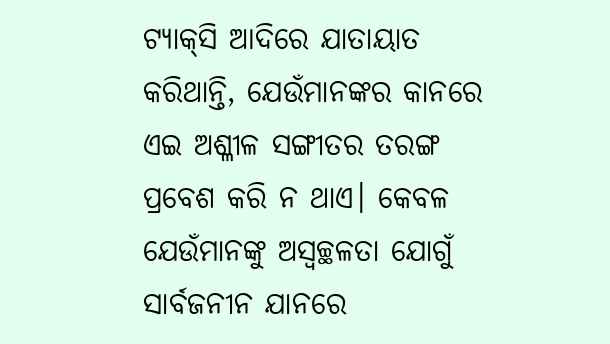ଟ୍ୟାକ୍‌ସି ଆଦିରେ ଯାତାୟାତ କରିଥାନ୍ତି, ଯେଉଁମାନଙ୍କର କାନରେ ଏଇ ଅଶ୍ଳୀଳ ସଙ୍ଗୀତର ତରଙ୍ଗ ପ୍ରବେଶ କରି ନ ଥାଏ। କେବଳ ଯେଉଁମାନଙ୍କୁ ଅସ୍ବଚ୍ଛଳତା ଯୋଗୁଁ ସାର୍ବଜନୀନ ଯାନରେ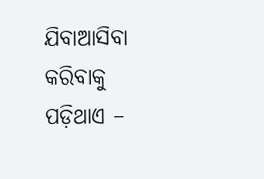ଯିବାଆସିବା କରିବାକୁ ପଡ଼ିଥାଏ –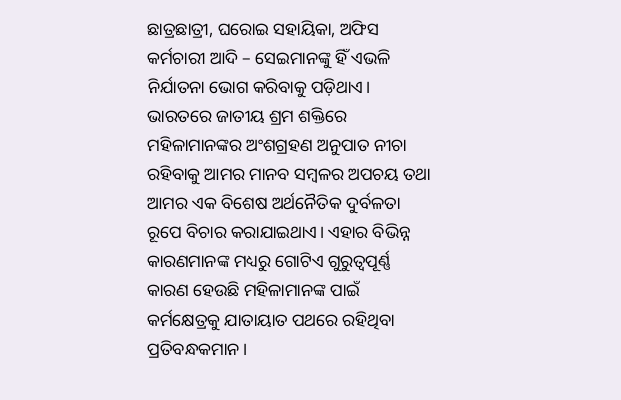ଛାତ୍ରଛାତ୍ରୀ, ଘରୋଇ ସହାୟିକା, ଅଫିସ କର୍ମଚାରୀ ଆଦି – ସେଇମାନଙ୍କୁ ହିଁ ଏଭଳି ନିର୍ଯାତନା ଭୋଗ କରିବାକୁ ପଡ଼ିଥାଏ।
ଭାରତରେ ଜାତୀୟ ଶ୍ରମ ଶକ୍ତିରେ ମହିଳାମାନଙ୍କର ଅଂଶଗ୍ରହଣ ଅନୁପାତ ନୀଚା ରହିବାକୁ ଆମର ମାନବ ସମ୍ବଳର ଅପଚୟ ତଥା ଆମର ଏକ ବିଶେଷ ଅର୍ଥନୈତିକ ଦୁର୍ବଳତା ରୂପେ ବିଚାର କରାଯାଇଥାଏ। ଏହାର ବିଭିନ୍ନ କାରଣମାନଙ୍କ ମଧ୍ୟରୁ ଗୋଟିଏ ଗୁରୁତ୍ବପୂର୍ଣ୍ଣ କାରଣ ହେଉଛି ମହିଳାମାନଙ୍କ ପାଇଁ କର୍ମକ୍ଷେତ୍ରକୁ ଯାତାୟାତ ପଥରେ ରହିଥିବା ପ୍ରତିବନ୍ଧକମାନ।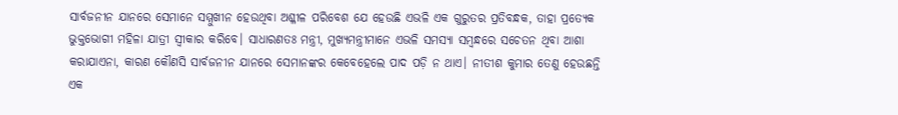ସାର୍ବଜନୀନ ଯାନରେ ସେମାନେ ସମ୍ମୁଖୀନ ହେଉଥିବା ଅଶ୍ଳୀଳ ପରିବେଶ ଯେ ହେଉଛି ଏଭଳି ଏକ ଗୁରୁତର ପ୍ରତିବନ୍ଧକ, ତାହା ପ୍ରତ୍ୟେକ ଭୁକ୍ତଭୋଗୀ ମହିଳା ଯାତ୍ରୀ ସ୍ବୀକାର କରିବେ। ସାଧାରଣତଃ ମନ୍ତ୍ରୀ, ମୁଖ୍ୟମନ୍ତ୍ରୀମାନେ ଏଭଳି ସମସ୍ୟା ସମ୍ବନ୍ଧରେ ସଚେତନ ଥିବା ଆଶା କରାଯାଏନା, କାରଣ କୌଣସି ସାର୍ବଜନୀନ ଯାନରେ ସେମାନଙ୍କର କେବେହେଲେ ପାଦ ପଡ଼ି ନ ଥାଏ। ନୀତୀଶ କୁମାର ତେଣୁ ହେଉଛନ୍ତି ଏକ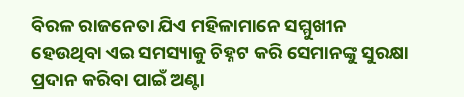ବିରଳ ରାଜନେତା ଯିଏ ମହିଳାମାନେ ସମ୍ମୁଖୀନ ହେଉଥିବା ଏଇ ସମସ୍ୟାକୁ ଚିହ୍ନଟ କରି ସେମାନଙ୍କୁ ସୁରକ୍ଷା ପ୍ରଦାନ କରିବା ପାଇଁ ଅଣ୍ଟା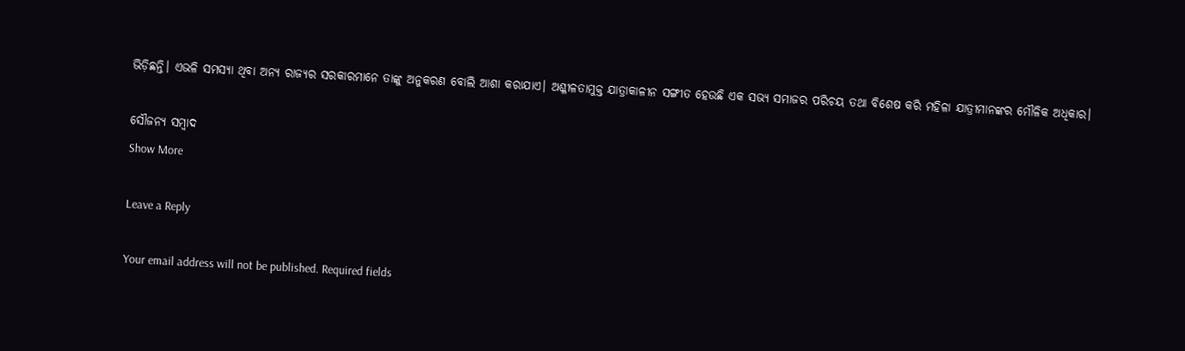ଭିଡ଼ିଛନ୍ତି। ଏଭଳି ସମସ୍ୟା ଥିବା ଅନ୍ୟ ରାଜ୍ୟର ସରକାରମାନେ ତାଙ୍କୁ ଅନୁକରଣ ବୋଲି ଆଶା କରାଯାଏ। ଅଶ୍ଳୀଳତାମୁକ୍ତ ଯାତ୍ରାକାଳୀନ ସଙ୍ଗୀତ ହେଉଛି ଏକ ସଭ୍ୟ ସମାଜର ପରିଚୟ ତଥା ବିଶେଷ କରି ମହିଳା ଯାତ୍ରୀମାନଙ୍କର ମୌଳିକ ଅଧିକାର।

ସୌଜନ୍ୟ ସମ୍ବାଦ
Show More

Leave a Reply

Your email address will not be published. Required fields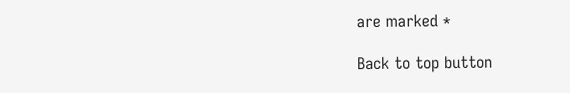are marked *

Back to top button